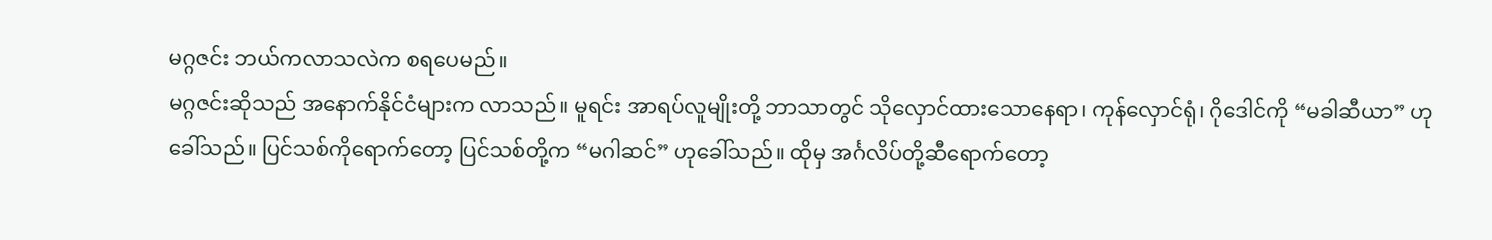မဂ္ဂဇင်း ဘယ်ကလာသလဲက စရပေမည်။
မဂ္ဂဇင်းဆိုသည် အနောက်နိုင်ငံများက လာသည်။ မူရင်း အာရပ်လူမျိုးတို့ ဘာသာတွင် သိုလှောင်ထားသောနေရာ၊ ကုန်လှောင်ရုံ၊ ဂိုဒေါင်ကို “မခါဆီယာ” ဟုခေါ်သည်။ ပြင်သစ်ကိုရောက်တော့ ပြင်သစ်တို့က “မဂါဆင်” ဟုခေါ်သည်။ ထိုမှ အင်္ဂလိပ်တို့ဆီရောက်တော့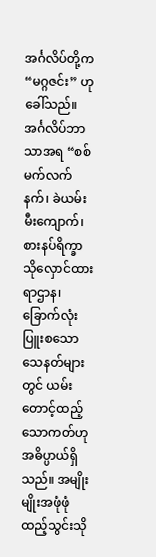အင်္ဂလိပ်တို့က “မဂ္ဂဇင်း” ဟုခေါ်သည်။
အင်္ဂလိပ်ဘာသာအရ “စစ်မက်လက်နက်၊ ခဲယမ်းမီးကျောက်၊ စားနပ်ရိက္ခာ သိုလှောင်ထားရာဌာန၊ ခြောက်လုံးပြူးစသော သေနတ်များတွင် ယမ်းတောင့်ထည့်သောကတ်ဟု အဓိပ္ပာယ်ရှိသည်။ အမျိုးမျိုးအဖုံဖုံ ထည့်သွင်းသို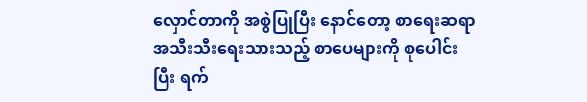လှောင်တာကို အစွဲပြုပြီး နောင်တော့ စာရေးဆရာ အသီးသီးရေးသားသည့် စာပေများကို စုပေါင်းပြီး ရက်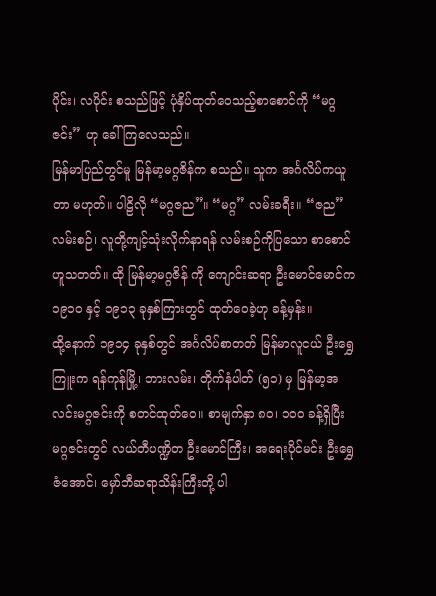ပိုင်း၊ လပိုင်း စသည်ဖြင့် ပုံနှိပ်ထုတ်ဝေသည့်စာစောင်ကို “မဂ္ဂဇင်း” ဟု ခေါ်ကြလေသည်။
မြန်မာပြည်တွင်မူ မြန်မာ့မဂ္ဂဇိန်က စသည်။ သူက အင်္ဂလိပ်ကယူတာ မဟုတ်။ ပါဠိလို “မဂ္ဂဇည”။ “မဂ္ဂ” လမ်းခရီး။ “ဇည” လမ်းစဉ်၊ လူတို့ကျင့်သုံးလိုက်နာရန် လမ်းစဉ်ကိုပြသော စာစောင် ဟူသတတ်။ ထို မြန်မာ့မဂ္ဂဇိန် ကို ကျောင်းဆရာ ဦးမောင်မောင်က ၁၉၁၀ နှင့် ၁၉၁၃ ခုနှစ်ကြားတွင် ထုတ်ဝေခဲ့ဟု ခန့်မှန်း။
ထို့နောက် ၁၉၁၄ ခုနှစ်တွင် အင်္ဂလိပ်စာတတ် မြန်မာလူငယ် ဦးရွှေကြူးက ရန်ကုန်မြို့၊ ဘားလမ်း၊ တိုက်နံပါတ် (၅၁) မှ မြန်မာ့အလင်းမဂ္ဂဇင်းကို စတင်ထုတ်ဝေ။ စာမျက်နှာ ၈၀၊ ၁၀၀ ခန့်ရှိပြီး မဂ္ဂဇင်းတွင် လယ်တီပဏ္ဍိတ ဦးမောင်ကြီး၊ အရေးပိုင်မင်း ဦးရွှေဇံအောင်၊ မှော်ဘီဆရာသိန်းကြီးတို့ ပါ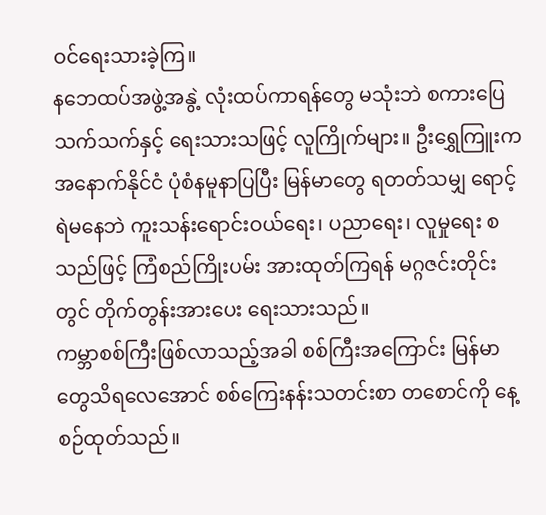ဝင်ရေးသားခဲ့ကြ။
နဘေထပ်အဖွဲ့အနွဲ့ လုံးထပ်ကာရန်တွေ မသုံးဘဲ စကားပြေသက်သက်နှင့် ရေးသားသဖြင့် လူကြိုက်များ။ ဦးရွှေကြူးက အနောက်နိုင်ငံ ပုံစံနမူနာပြပြီး မြန်မာတွေ ရတတ်သမျှ ရောင့်ရဲမနေဘဲ ကူးသန်းရောင်းဝယ်ရေး၊ ပညာရေး၊ လူမှုရေး စသည်ဖြင့် ကြံစည်ကြိုးပမ်း အားထုတ်ကြရန် မဂ္ဂဇင်းတိုင်းတွင် တိုက်တွန်းအားပေး ရေးသားသည်။
ကမ္ဘာစစ်ကြီးဖြစ်လာသည့်အခါ စစ်ကြီးအကြောင်း မြန်မာတွေသိရလေအောင် စစ်ကြေးနန်းသတင်းစာ တစောင်ကို နေ့စဉ်ထုတ်သည်။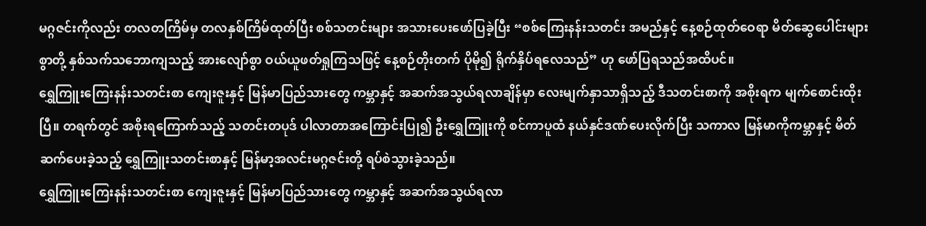မဂ္ဂဇင်းကိုလည်း တလတကြိမ်မှ တလနှစ်ကြိမ်ထုတ်ပြီး စစ်သတင်းများ အသားပေးဖော်ပြခဲ့ပြီး “စစ်ကြေးနန်းသတင်း အမည်နှင့် နေ့စဉ်ထုတ်ဝေရာ မိတ်ဆွေပေါင်းများစွာတို့ နှစ်သက်သဘောကျသည့် အားလျော်စွာ ဝယ်ယူဖတ်ရှုကြသဖြင့် နေ့စဉ်တိုးတက် ပိုမို၍ ရိုက်နှိပ်ရလေသည်” ဟု ဖော်ပြရသည်အထိပင်။
ရွှေကြူးကြေးနန်းသတင်းစာ ကျေးဇူးနှင့် မြန်မာပြည်သားတွေ ကမ္ဘာနှင့် အဆက်အသွယ်ရလာချိန်မှာ လေးမျက်နှာသာရှိသည့် ဒီသတင်းစာကို အစိုးရက မျက်စောင်းထိုးပြီ။ တရက်တွင် အစိုးရကြောက်သည့် သတင်းတပုဒ် ပါလာတာအကြောင်းပြု၍ ဦးရွှေကြူးကို စင်ကာပူထံ နယ်နှင်ဒဏ်ပေးလိုက်ပြီး သကာလ မြန်မာကိုကမ္ဘာနှင့် မိတ်ဆက်ပေးခဲ့သည့် ရွှေကြူးသတင်းစာနှင့် မြန်မာ့အလင်းမဂ္ဂဇင်းတို့ ရပ်စဲသွားခဲ့သည်။
ရွှေကြူးကြေးနန်းသတင်းစာ ကျေးဇူးနှင့် မြန်မာပြည်သားတွေ ကမ္ဘာနှင့် အဆက်အသွယ်ရလာ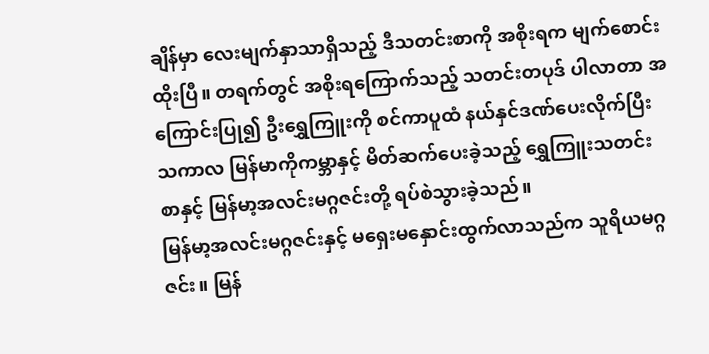ချိန်မှာ လေးမျက်နှာသာရှိသည့် ဒီသတင်းစာကို အစိုးရက မျက်စောင်းထိုးပြီ။ တရက်တွင် အစိုးရကြောက်သည့် သတင်းတပုဒ် ပါလာတာ အကြောင်းပြု၍ ဦးရွှေကြူးကို စင်ကာပူထံ နယ်နှင်ဒဏ်ပေးလိုက်ပြီး သကာလ မြန်မာကိုကမ္ဘာနှင့် မိတ်ဆက်ပေးခဲ့သည့် ရွှေကြူးသတင်းစာနှင့် မြန်မာ့အလင်းမဂ္ဂဇင်းတို့ ရပ်စဲသွားခဲ့သည်။
မြန်မာ့အလင်းမဂ္ဂဇင်းနှင့် မရှေးမနှောင်းထွက်လာသည်က သူရိယမဂ္ဂဇင်း။ မြန်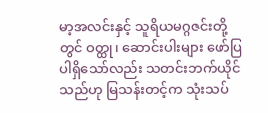မာ့အလင်းနှင့် သူရိယမဂ္ဂဇင်းတို့တွင် ဝတ္ထု၊ ဆောင်းပါးများ ဖော်ပြပါရှိသော်လည်း သတင်းဘက်ယိုင်သည်ဟု မြသန်းတင့်က သုံးသပ်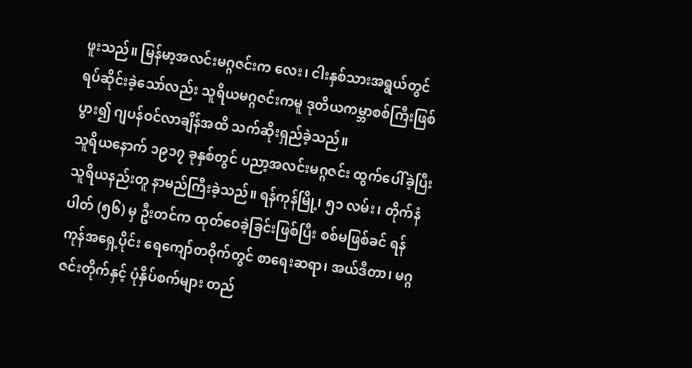ဖူးသည်။ မြန်မာ့အလင်းမဂ္ဂဇင်းက လေး၊ ငါးနှစ်သားအရွယ်တွင် ရပ်ဆိုင်းခဲ့သော်လည်း သူရိယမဂ္ဂဇင်းကမူ ဒုတိယကမ္ဘာစစ်ကြီးဖြစ်ပွား၍ ဂျပန်ဝင်လာချိန်အထိ သက်ဆိုးရှည်ခဲ့သည်။
သူရိယနောက် ၁၉၁၇ ခုနှစ်တွင် ပညာ့အလင်းမဂ္ဂဇင်း ထွက်ပေါ်ခဲ့ပြီး သူရိယနည်းတူ နာမည်ကြီးခဲ့သည်။ ရန်ကုန်မြို့၊ ၅၁ လမ်း၊ တိုက်နံပါတ် (၅၆) မှ ဦးတင်က ထုတ်ဝေခဲ့ခြင်းဖြစ်ပြီး စစ်မဖြစ်ခင် ရန်ကုန်အရှေ့ပိုင်း ရေကျော်တဝိုက်တွင် စာရေးဆရာ၊ အယ်ဒီတာ၊ မဂ္ဂဇင်းတိုက်နှင့် ပုံနှိပ်စက်များ တည်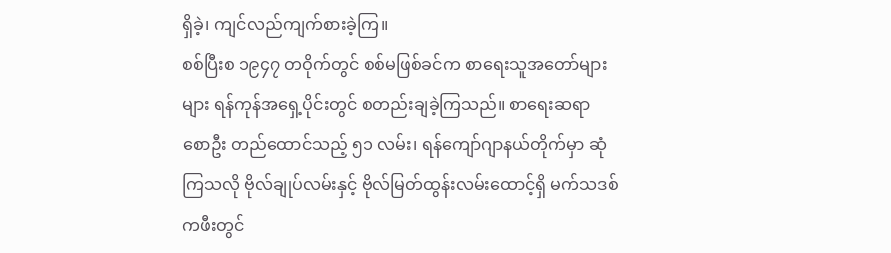ရှိခဲ့၊ ကျင်လည်ကျက်စားခဲ့ကြ။
စစ်ပြီးစ ၁၉၄၇ တဝိုက်တွင် စစ်မဖြစ်ခင်က စာရေးသူအတော်များများ ရန်ကုန်အရှေ့ပိုင်းတွင် စတည်းချခဲ့ကြသည်။ စာရေးဆရာ စောဦး တည်ထောင်သည့် ၅၁ လမ်း၊ ရန်ကျော်ဂျာနယ်တိုက်မှာ ဆုံကြသလို ဗိုလ်ချုပ်လမ်းနှင့် ဗိုလ်မြတ်ထွန်းလမ်းထောင့်ရှိ မက်သဒစ်ကဖီးတွင်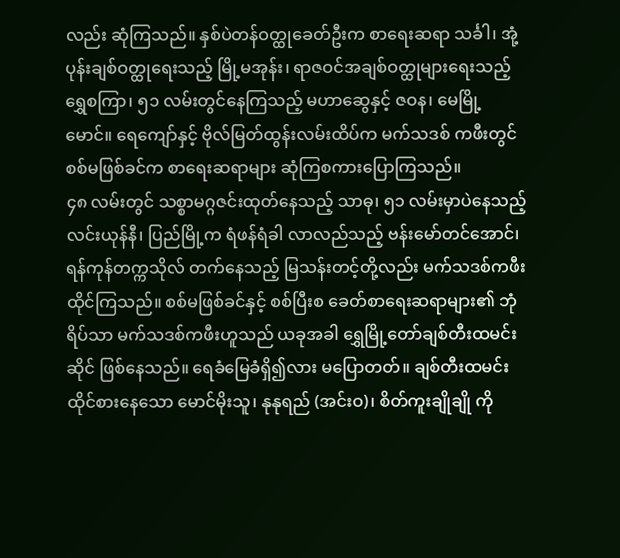လည်း ဆုံကြသည်။ နှစ်ပဲတန်ဝတ္ထုခေတ်ဦးက စာရေးဆရာ သင်္ခါ၊ အုံ့ပုန်းချစ်ဝတ္ထုရေးသည့် မြို့မအုန်း၊ ရာဇဝင်အချစ်ဝတ္ထုများရေးသည့် ရွှေစကြာ၊ ၅၁ လမ်းတွင်နေကြသည့် မဟာဆွေနှင့် ဇဝန၊ မေမြို့မောင်။ ရေကျော်နှင့် ဗိုလ်မြတ်ထွန်းလမ်းထိပ်က မက်သဒစ် ကဖီးတွင် စစ်မဖြစ်ခင်က စာရေးဆရာများ ဆုံကြစကားပြောကြသည်။
၄၈ လမ်းတွင် သစ္စာမဂ္ဂဇင်းထုတ်နေသည့် သာဓု၊ ၅၁ လမ်းမှာပဲနေသည့် လင်းယုန်နီ၊ ပြည်မြို့က ရံဖန်ရံခါ လာလည်သည့် ဗန်းမော်တင်အောင်၊ ရန်ကုန်တက္ကသိုလ် တက်နေသည့် မြသန်းတင့်တို့လည်း မက်သဒစ်ကဖီး ထိုင်ကြသည်။ စစ်မဖြစ်ခင်နှင့် စစ်ပြီးစ ခေတ်စာရေးဆရာများ၏ ဘုံရိပ်သာ မက်သဒစ်ကဖီးဟူသည် ယခုအခါ ရွှေမြို့တော်ချစ်တီးထမင်းဆိုင် ဖြစ်နေသည်။ ရေခံမြေခံရှိ၍လား မပြောတတ်။ ချစ်တီးထမင်း ထိုင်စားနေသော မောင်မိုးသူ၊ နုနုရည် (အင်းဝ)၊ စိတ်ကူးချိုချို ကို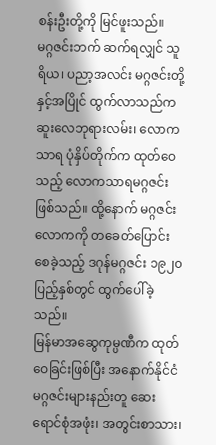စန်းဦးတို့ကို မြင်ဖူးသည်။
မဂ္ဂဇင်းဘက် ဆက်ရလျှင် သူရိယ၊ ပညာ့အလင်း မဂ္ဂဇင်းတို့နှင့်အပြိုင် ထွက်လာသည်က ဆူးလေဘုရားလမ်း၊ လောကသာရ ပုံနှိပ်တိုက်က ထုတ်ဝေသည့် လောကသာရမဂ္ဂဇင်း ဖြစ်သည်။ ထို့နောက် မဂ္ဂဇင်းလောကကို တခေတ်ပြောင်းစေခဲ့သည့် ဒဂုန်မဂ္ဂဇင်း ၁၉၂၀ ပြည့်နှစ်တွင် ထွက်ပေါ်ခဲ့သည်။
မြန်မာအဆွေကုမ္ပဏီက ထုတ်ဝေခြင်းဖြစ်ပြီး အနောက်နိုင်ငံ မဂ္ဂဇင်းများနည်းတူ ဆေးရောင်စုံအဖုံး၊ အတွင်းစာသား၊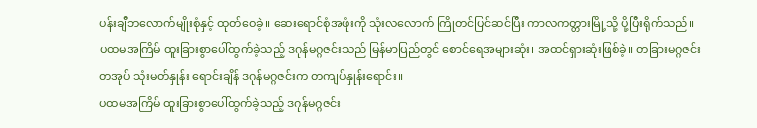ပန်းချီဘလောက်မျိုးစုံနှင့် ထုတ်ဝေခဲ့။ ဆေးရောင်စုံအဖုံးကို သုံးလလောက် ကြိုတင်ပြင်ဆင်ပြီး ကာလကတ္တားမြို့သို့ ပို့ပြီးရိုက်သည်။
ပထမအကြိမ် ထူးခြားစွာပေါ်ထွက်ခဲ့သည့် ဒဂုန်မဂ္ဂဇင်းသည် မြန်မာပြည်တွင် စောင်ရေအများဆုံး၊ အထင်ရှားဆုံးဖြစ်ခဲ့။ တခြားမဂ္ဂဇင်းတအုပ် သုံးမတ်နှုန်း ရောင်းချိန် ဒဂုန်မဂ္ဂဇင်းက တကျပ်နှုန်းရောင်း။
ပထမအကြိမ် ထူးခြားစွာပေါ်ထွက်ခဲ့သည့် ဒဂုန်မဂ္ဂဇင်း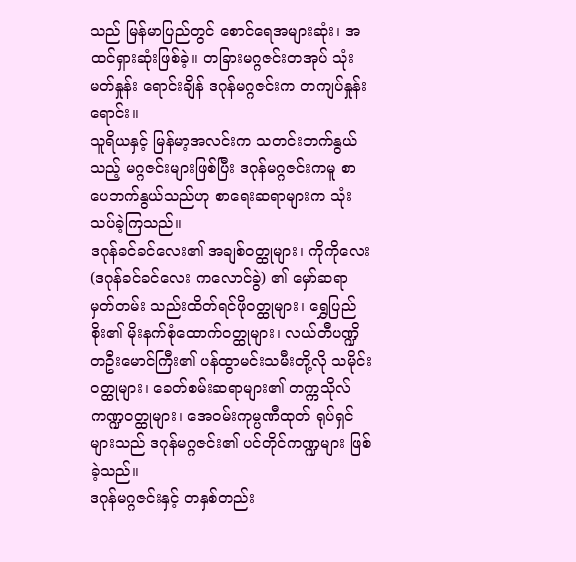သည် မြန်မာပြည်တွင် စောင်ရေအများဆုံး၊ အထင်ရှားဆုံးဖြစ်ခဲ့။ တခြားမဂ္ဂဇင်းတအုပ် သုံးမတ်နှုန်း ရောင်းချိန် ဒဂုန်မဂ္ဂဇင်းက တကျပ်နှုန်းရောင်း။
သူရိယနှင့် မြန်မာ့အလင်းက သတင်းဘက်နွယ်သည့် မဂ္ဂဇင်းများဖြစ်ပြီး ဒဂုန်မဂ္ဂဇင်းကမူ စာပေဘက်နွယ်သည်ဟု စာရေးဆရာများက သုံးသပ်ခဲ့ကြသည်။
ဒဂုန်ခင်ခင်လေး၏ အချစ်ဝတ္ထုများ၊ ကိုကိုလေး (ဒဂုန်ခင်ခင်လေး ကလောင်ခွဲ) ၏ မှော်ဆရာမှတ်တမ်း သည်းထိတ်ရင်ဖိုဝတ္ထုများ၊ ရွှေပြည်စိုး၏ မိုးနက်စုံထောက်ဝတ္ထုများ၊ လယ်တီပဏ္ဍိတဦးမောင်ကြီး၏ ပန်ထွာမင်းသမီးတို့လို သမိုင်းဝတ္ထုများ၊ ခေတ်စမ်းဆရာများ၏ တက္ကသိုလ်ကဏ္ဍဝတ္ထုများ၊ အေဝမ်းကုမ္ပဏီထုတ် ရုပ်ရှင်များသည် ဒဂုန်မဂ္ဂဇင်း၏ ပင်တိုင်ကဏ္ဍများ ဖြစ်ခဲ့သည်။
ဒဂုန်မဂ္ဂဇင်းနှင့် တနှစ်တည်း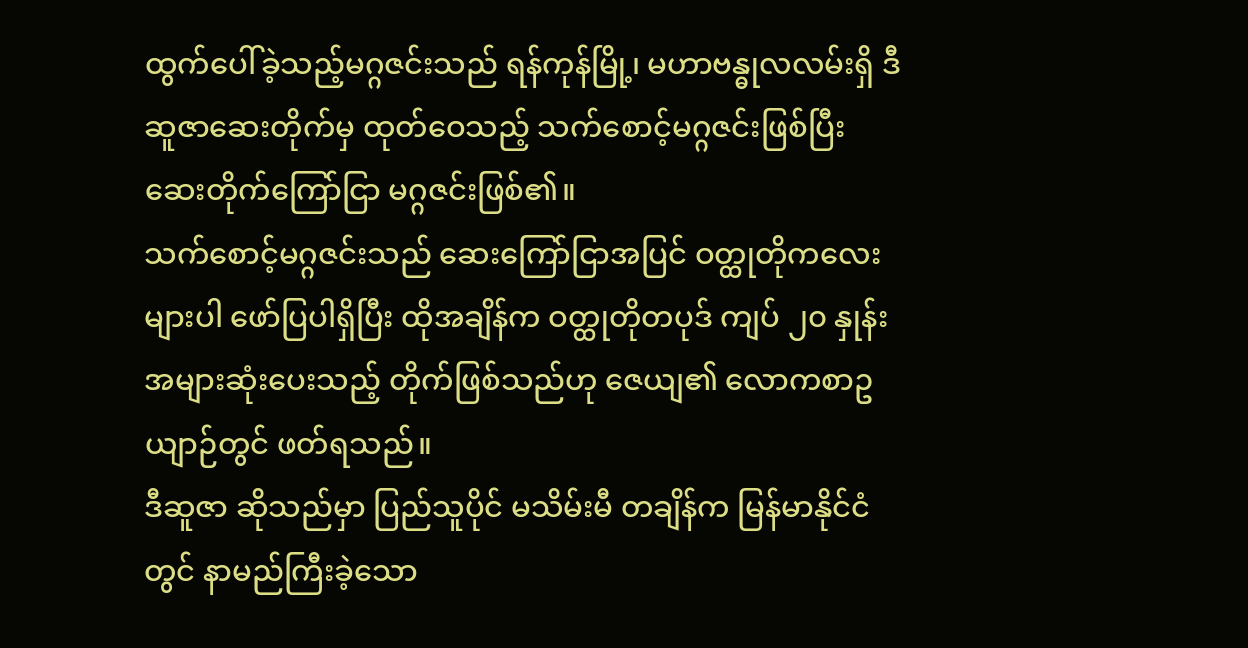ထွက်ပေါ်ခဲ့သည့်မဂ္ဂဇင်းသည် ရန်ကုန်မြို့၊ မဟာဗန္ဓုလလမ်းရှိ ဒီဆူဇာဆေးတိုက်မှ ထုတ်ဝေသည့် သက်စောင့်မဂ္ဂဇင်းဖြစ်ပြီး ဆေးတိုက်ကြော်ငြာ မဂ္ဂဇင်းဖြစ်၏။
သက်စောင့်မဂ္ဂဇင်းသည် ဆေးကြော်ငြာအပြင် ဝတ္ထုတိုကလေးများပါ ဖော်ပြပါရှိပြီး ထိုအချိန်က ဝတ္ထုတိုတပုဒ် ကျပ် ၂၀ နှုန်း အများဆုံးပေးသည့် တိုက်ဖြစ်သည်ဟု ဇေယျ၏ လောကစာဥယျာဉ်တွင် ဖတ်ရသည်။
ဒီဆူဇာ ဆိုသည်မှာ ပြည်သူပိုင် မသိမ်းမီ တချိန်က မြန်မာနိုင်ငံတွင် နာမည်ကြီးခဲ့သော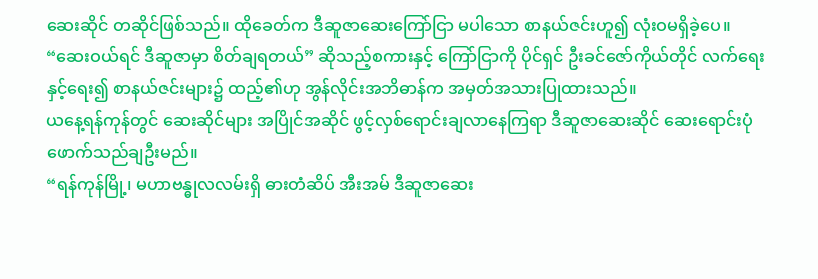ဆေးဆိုင် တဆိုင်ဖြစ်သည်။ ထိုခေတ်က ဒီဆူဇာဆေးကြော်ငြာ မပါသော စာနယ်ဇင်းဟူ၍ လုံးဝမရှိခဲ့ပေ။
“ဆေးဝယ်ရင် ဒီဆူဇာမှာ စိတ်ချရတယ်” ဆိုသည့်စကားနှင့် ကြော်ငြာကို ပိုင်ရှင် ဦးခင်ဇော်ကိုယ်တိုင် လက်ရေးနှင့်ရေး၍ စာနယ်ဇင်းများ၌ ထည့်၏ဟု အွန်လိုင်းအဘိဓာန်က အမှတ်အသားပြုထားသည်။
ယနေ့ရန်ကုန်တွင် ဆေးဆိုင်များ အပြိုင်အဆိုင် ဖွင့်လှစ်ရောင်းချလာနေကြရာ ဒီဆူဇာဆေးဆိုင် ဆေးရောင်းပုံ ဖောက်သည်ချဦးမည်။
“ရန်ကုန်မြို့၊ မဟာဗန္ဓုလလမ်းရှိ ဓားတံဆိပ် အီးအမ် ဒီဆူဇာဆေး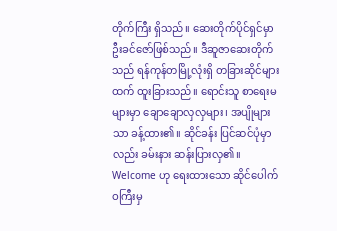တိုက်ကြီး ရှိသည်။ ဆေးတိုက်ပိုင်ရှင်မှာ ဦးခင်ဇော်ဖြစ်သည်။ ဒီဆူဇာဆေးတိုက်သည် ရန်ကုန်တမြို့လုံးရှိ တခြားဆိုင်များထက် ထူးခြားသည်။ ရောင်းသူ စာရေးမများမှာ ချောချောလှလှများ၊ အပျိုများသာ ခန့်ထား၏။ ဆိုင်ခန်း ပြင်ဆင်ပုံမှာလည်း ခမ်းနား ဆန်းပြားလှ၏။ Welcome ဟု ရေးထားသော ဆိုင်ပေါက်ဝကြီးမှ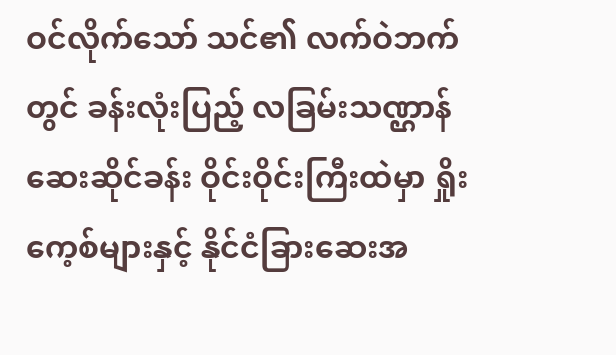ဝင်လိုက်သော် သင်၏ လက်ဝဲဘက်တွင် ခန်းလုံးပြည့် လခြမ်းသဏ္ဌာန် ဆေးဆိုင်ခန်း ဝိုင်းဝိုင်းကြီးထဲမှာ ရှိုးကေ့စ်များနှင့် နိုင်ငံခြားဆေးအ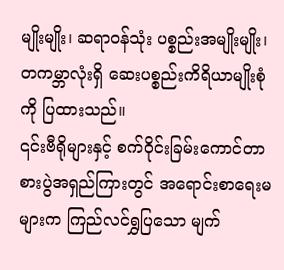မျိုးမျိုး၊ ဆရာဝန်သုံး ပစ္စည်းအမျိုးမျိုး၊ တကမ္ဘာလုံးရှိ ဆေးပစ္စည်းကိရိယာမျိုးစုံကို ပြထားသည်။
၎င်းဗီရိုများနှင့် စက်ဝိုင်းခြမ်းကောင်တာ စားပွဲအရှည်ကြားတွင် အရောင်းစာရေးမများက ကြည်လင်ရွှပြသော မျက်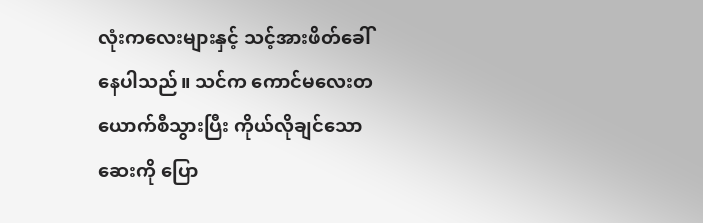လုံးကလေးများနှင့် သင့်အားဖိတ်ခေါ်နေပါသည်။ သင်က ကောင်မလေးတယောက်စီသွားပြီး ကိုယ်လိုချင်သော ဆေးကို ပြော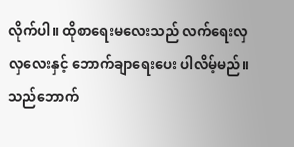လိုက်ပါ။ ထိုစာရေးမလေးသည် လက်ရေးလှလှလေးနှင့် ဘောက်ချာရေးပေး ပါလိမ့်မည်။ သည်ဘောက်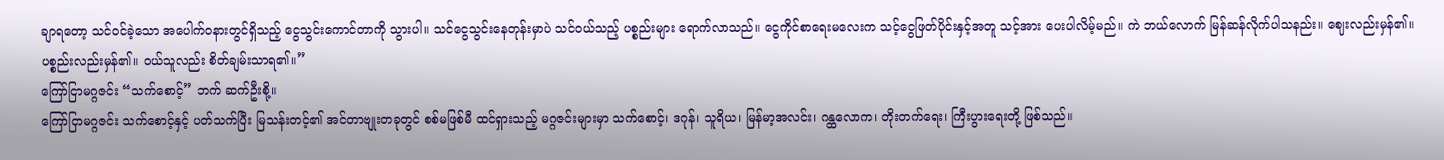ချာရတော့ သင်ဝင်ခဲ့သော အပေါက်ဝနားတွင်ရှိသည့် ငွေသွင်းကောင်တာကို သွားပါ။ သင်ငွေသွင်းနေတုန်းမှာပဲ သင်ဝယ်သည့် ပစ္စည်းများ ရောက်လာသည်။ ငွေကိုင်စာရေးမလေးက သင့်ငွေဖြတ်ပိုင်းနှင့်အတူ သင့်အား ပေးပါလိမ့်မည်။ ကဲ ဘယ်လောက် မြန်ဆန်လိုက်ပါသနည်း။ ဈေးလည်းမှန်၏။ ပစ္စည်းလည်းမှန်၏။ ဝယ်သူလည်း စိတ်ချမ်းသာရ၏။”
ကြော်ငြာမဂ္ဂဇင်း “သက်စောင့်” ဘက် ဆက်ဦးစို့။
ကြော်ငြာမဂ္ဂဇင်း သက်စောင့်နှင့် ပတ်သက်ပြီး မြသန်းတင့်၏ အင်တာဗျုးတခုတွင် စစ်မဖြစ်မီ ထင်ရှားသည့် မဂ္ဂဇင်းများမှာ သက်စောင့်၊ ဒဂုန်၊ သူရိယ၊ မြန်မာ့အလင်း၊ ဂန္ထလောက၊ တိုးတက်ရေး၊ ကြီးပွားရေးတို့ ဖြစ်သည်။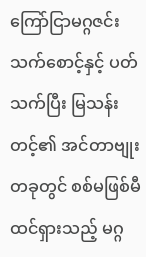ကြော်ငြာမဂ္ဂဇင်း သက်စောင့်နှင့် ပတ်သက်ပြီး မြသန်းတင့်၏ အင်တာဗျုးတခုတွင် စစ်မဖြစ်မီ ထင်ရှားသည့် မဂ္ဂ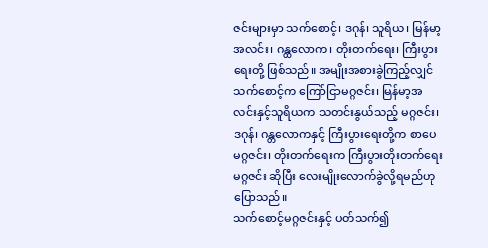ဇင်းများမှာ သက်စောင့်၊ ဒဂုန်၊ သူရိယ၊ မြန်မာ့အလင်း၊ ဂန္ထလောက၊ တိုးတက်ရေး၊ ကြီးပွားရေးတို့ ဖြစ်သည်။ အမျိုးအစားခွဲကြည့်လျှင် သက်စောင့်က ကြော်ငြာမဂ္ဂဇင်း၊ မြန်မာ့အလင်းနှင့်သူရိယက သတင်းနွယ်သည့် မဂ္ဂဇင်း၊ ဒဂုန်၊ ဂန္တလောကနှင့် ကြီးပွားရေးတို့က စာပေမဂ္ဂဇင်း၊ တိုးတက်ရေးက ကြီးပွားတိုးတက်ရေးမဂ္ဂဇင်း ဆိုပြီး လေးမျိုးလောက်ခွဲလို့ရမည်ဟု ပြောသည်။
သက်စောင့်မဂ္ဂဇင်းနှင့် ပတ်သက်၍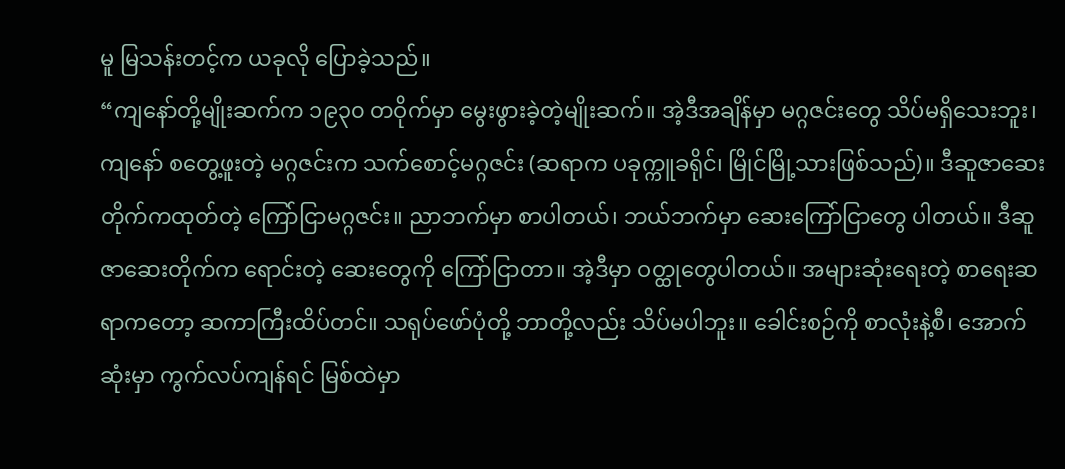မူ မြသန်းတင့်က ယခုလို ပြောခဲ့သည်။
“ကျနော်တို့မျိုးဆက်က ၁၉၃၀ တဝိုက်မှာ မွေးဖွားခဲ့တဲ့မျိုးဆက်။ အဲ့ဒီအချိန်မှာ မဂ္ဂဇင်းတွေ သိပ်မရှိသေးဘူး၊ ကျနော် စတွေ့ဖူးတဲ့ မဂ္ဂဇင်းက သက်စောင့်မဂ္ဂဇင်း (ဆရာက ပခုက္ကူခရိုင်၊ မြိုင်မြို့သားဖြစ်သည်)။ ဒီဆူဇာဆေးတိုက်ကထုတ်တဲ့ ကြော်ငြာမဂ္ဂဇင်း။ ညာဘက်မှာ စာပါတယ်၊ ဘယ်ဘက်မှာ ဆေးကြော်ငြာတွေ ပါတယ်။ ဒီဆူဇာဆေးတိုက်က ရောင်းတဲ့ ဆေးတွေကို ကြော်ငြာတာ။ အဲ့ဒီမှာ ဝတ္ထုတွေပါတယ်။ အများဆုံးရေးတဲ့ စာရေးဆရာကတော့ ဆကာကြီးထိပ်တင်။ သရုပ်ဖော်ပုံတို့ ဘာတို့လည်း သိပ်မပါဘူး။ ခေါင်းစဉ်ကို စာလုံးနဲ့စီ၊ အောက်ဆုံးမှာ ကွက်လပ်ကျန်ရင် မြစ်ထဲမှာ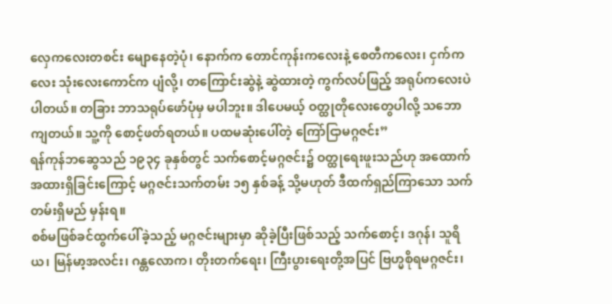လှေကလေးတစင်း မျောနေတဲ့ပုံ၊ နောက်က တောင်ကုန်းကလေးနဲ့ စေတီကလေး၊ ငှက်ကလေး သုံးလေးကောင်က ပျံလို့၊ တကြောင်းဆွဲနဲ့ ဆွဲထားတဲ့ ကွက်လပ်ဖြည့် အရုပ်ကလေးပဲ ပါတယ်။ တခြား ဘာသရုပ်ဖော်ပုံမှ မပါဘူး။ ဒါပေမယ့် ဝတ္ထုတိုလေးတွေပါလို့ သဘောကျတယ်။ သူ့ကို စောင့်ဖတ်ရတယ်။ ပထမဆုံးပေါ်တဲ့ ကြော်ငြာမဂ္ဂဇင်း”
ရန်ကုန်ဘဆွေသည် ၁၉၃၄ ခုနှစ်တွင် သက်စောင့်မဂ္ဂဇင်း၌ ဝတ္ထုရေးဖူးသည်ဟု အထောက်အထားရှိခြင်းကြောင့် မဂ္ဂဇင်းသက်တမ်း ၁၅ နှစ်ခန့် သို့မဟုတ် ဒီထက်ရှည်ကြာသော သက်တမ်းရှိမည် မှန်းရ။
စစ်မဖြစ်ခင်ထွက်ပေါ်ခဲ့သည့် မဂ္ဂဇင်းများမှာ ဆိုခဲ့ပြီးဖြစ်သည့် သက်စောင့်၊ ဒဂုန်၊ သူရိယ၊ မြန်မာ့အလင်း၊ ဂန္တလောက၊ တိုးတက်ရေး၊ ကြီးပွားရေးတို့အပြင် ဗြဟ္မစိုရမဂ္ဂဇင်း၊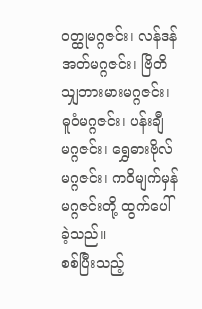ဝတ္ထုမဂ္ဂဇင်း၊ လန်ဒန်အတ်မဂ္ဂဇင်း၊ ဗြိတိသျှဘားမားမဂ္ဂဇင်း၊ ဓူဝံမဂ္ဂဇင်း၊ ပန်းချီမဂ္ဂဇင်း၊ ရွှေဓားဗိုလ်မဂ္ဂဇင်း၊ ကဝိမျက်မှန်မဂ္ဂဇင်းတို့ ထွက်ပေါ်ခဲ့သည်။
စစ်ပြီးသည့်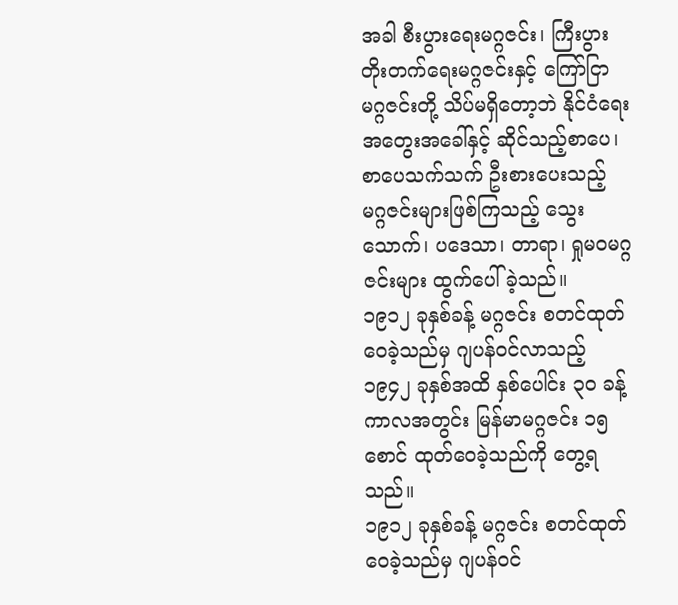အခါ စီးပွားရေးမဂ္ဂဇင်း၊ ကြီးပွားတိုးတက်ရေးမဂ္ဂဇင်းနှင့် ကြော်ငြာမဂ္ဂဇင်းတို့ သိပ်မရှိတော့ဘဲ နိုင်ငံရေးအတွေးအခေါ်နှင့် ဆိုင်သည့်စာပေ၊ စာပေသက်သက် ဦးစားပေးသည့် မဂ္ဂဇင်းများဖြစ်ကြသည့် သွေးသောက်၊ ပဒေသာ၊ တာရာ၊ ရှုမဝမဂ္ဂဇင်းများ ထွက်ပေါ်ခဲ့သည်။
၁၉၁၂ ခုနှစ်ခန့် မဂ္ဂဇင်း စတင်ထုတ်ဝေခဲ့သည်မှ ဂျပန်ဝင်လာသည့် ၁၉၄၂ ခုနှစ်အထိ နှစ်ပေါင်း ၃၀ ခန့် ကာလအတွင်း မြန်မာမဂ္ဂဇင်း ၁၅ စောင် ထုတ်ဝေခဲ့သည်ကို တွေ့ရသည်။
၁၉၁၂ ခုနှစ်ခန့် မဂ္ဂဇင်း စတင်ထုတ်ဝေခဲ့သည်မှ ဂျပန်ဝင်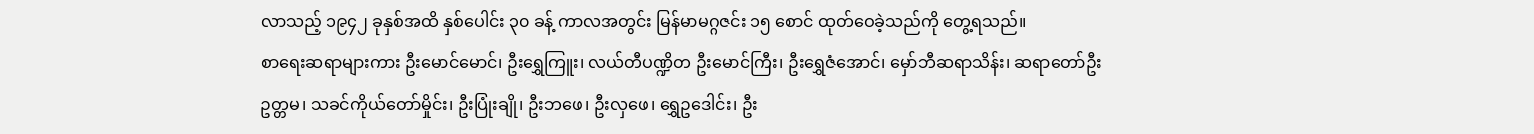လာသည့် ၁၉၄၂ ခုနှစ်အထိ နှစ်ပေါင်း ၃၀ ခန့် ကာလအတွင်း မြန်မာမဂ္ဂဇင်း ၁၅ စောင် ထုတ်ဝေခဲ့သည်ကို တွေ့ရသည်။
စာရေးဆရာများကား ဦးမောင်မောင်၊ ဦးရွှေကြူး၊ လယ်တီပဏ္ဍိတ ဦးမောင်ကြီး၊ ဦးရွှေဇံအောင်၊ မှော်ဘီဆရာသိန်း၊ ဆရာတော်ဦးဥတ္တမ၊ သခင်ကိုယ်တော်မှိုင်း၊ ဦးပြုံးချို၊ ဦးဘဖေ၊ ဦးလှဖေ၊ ရွှေဥဒေါင်း၊ ဦး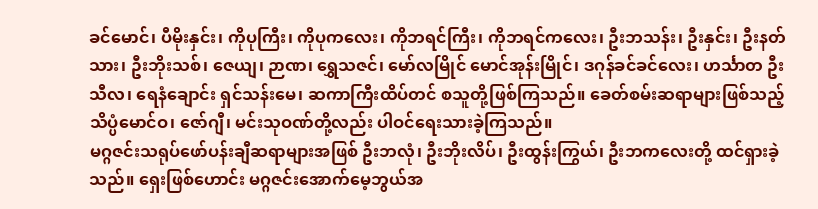ခင်မောင်၊ ပီမိုးနှင်း၊ ကိုပုကြီး၊ ကိုပုကလေး၊ ကိုဘရင်ကြီး၊ ကိုဘရင်ကလေး၊ ဦးဘသန်း၊ ဦးနှင်း၊ ဦးနတ်သား၊ ဦးဘိုးသစ်၊ ဇေယျ၊ ဉာဏ၊ ရွှေသဇင်၊ မော်လမြိုင် မောင်အုန်းမြိုင်၊ ဒဂုန်ခင်ခင်လေး၊ ဟင်္သာတ ဦးသီလ၊ ရေနံချောင်း ရှင်သန်းမေ၊ ဆကာကြီးထိပ်တင် စသူတို့ဖြစ်ကြသည်။ ခေတ်စမ်းဆရာများဖြစ်သည့် သိပ္ပံမောင်ဝ၊ ဇော်ဂျီ၊ မင်းသုဝဏ်တို့လည်း ပါဝင်ရေးသားခဲ့ကြသည်။
မဂ္ဂဇင်းသရုပ်ဖော်ပန်းချီဆရာများအဖြစ် ဦးဘလုံ၊ ဦးဘိုးလိပ်၊ ဦးထွန်းကြွယ်၊ ဦးဘကလေးတို့ ထင်ရှားခဲ့သည်။ ရှေးဖြစ်ဟောင်း မဂ္ဂဇင်းအောက်မေ့ဘွယ်အ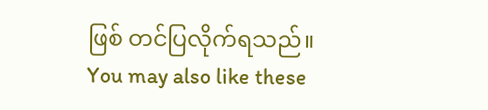ဖြစ် တင်ပြလိုက်ရသည်။
You may also like these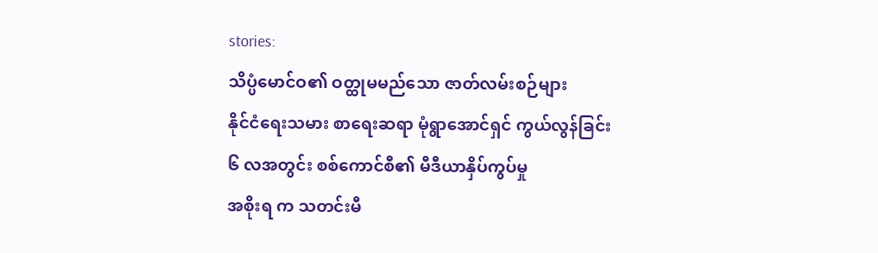stories:
သိပ္ပံမောင်ဝ၏ ဝတ္ထုမမည်သော ဇာတ်လမ်းစဉ်များ
နိုင်ငံရေးသမား စာရေးဆရာ မုံရွာအောင်ရှင် ကွယ်လွန်ခြင်း
၆ လအတွင်း စစ်ကောင်စီ၏ မီဒီယာနှိပ်ကွပ်မှု
အစိုးရ က သတင်းမီ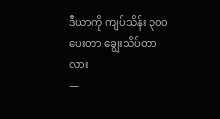ဒီယာကို ကျပ်သိန်း ၃၀၀ ပေးတာ ချွေးသိပ်တာလား
—